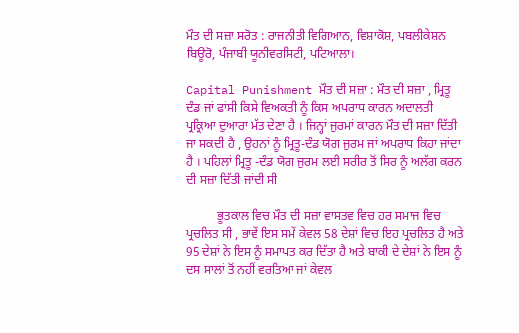ਮੌਤ ਦੀ ਸਜ਼ਾ ਸਰੋਤ : ਰਾਜਨੀਤੀ ਵਿਗਿਆਨ, ਵਿਸ਼ਾਕੋਸ਼, ਪਬਲੀਕੇਸ਼ਨ ਬਿਊਰੋ, ਪੰਜਾਬੀ ਯੂਨੀਵਰਸਿਟੀ, ਪਟਿਆਲਾ।

Capital Punishment ਮੌਤ ਦੀ ਸਜ਼ਾ : ਮੌਤ ਦੀ ਸਜ਼ਾ , ਮ੍ਰਿਤੂ ਦੰਡ ਜਾਂ ਫਾਂਸੀ ਕਿਸੇ ਵਿਅਕਤੀ ਨੂੰ ਕਿਸ ਅਪਰਾਧ ਕਾਰਨ ਅਦਾਲਤੀ ਪ੍ਰਕ੍ਰਿਆ ਦੁਆਰਾ ਮੱਤ ਦੇਣਾ ਹੈ । ਜਿਨ੍ਹਾਂ ਜੁਰਮਾਂ ਕਾਰਨ ਮੌਤ ਦੀ ਸਜ਼ਾ ਦਿੱਤੀ ਜਾ ਸਕਦੀ ਹੈ , ਉਹਨਾਂ ਨੂੰ ਮ੍ਰਿਤੂ-ਦੰਡ ਯੋਗ ਜੁਰਮ ਜਾਂ ਅਪਰਾਧ ਕਿਹਾ ਜਾਂਦਾ ਹੈ । ਪਹਿਲਾਂ ਮ੍ਰਿਤੂ -ਦੰਡ ਯੋਗ ਜੁਰਮ ਲਈ ਸਰੀਰ ਤੋਂ ਸਿਰ ਨੂੰ ਅਲੱਗ ਕਰਨ ਦੀ ਸਜ਼ਾ ਦਿੱਤੀ ਜਾਂਦੀ ਸੀ

          ਭੂਤਕਾਲ ਵਿਚ ਮੌਤ ਦੀ ਸਜ਼ਾ ਵਾਸਤਵ ਵਿਚ ਹਰ ਸਮਾਜ ਵਿਚ ਪ੍ਰਚਲਿਤ ਸੀ , ਭਾਵੇਂ ਇਸ ਸਮੇਂ ਕੇਵਲ 58 ਦੇਸ਼ਾਂ ਵਿਚ ਇਹ ਪ੍ਰਚਲਿਤ ਹੈ ਅਤੇ 95 ਦੇਸ਼ਾਂ ਨੇ ਇਸ ਨੂੰ ਸਮਾਪਤ ਕਰ ਦਿੱਤਾ ਹੈ ਅਤੇ ਬਾਕੀ ਦੇ ਦੇਸ਼ਾਂ ਨੇ ਇਸ ਨੂੰ ਦਸ ਸਾਲਾਂ ਤੋਂ ਨਹੀਂ ਵਰਤਿਆ ਜਾਂ ਕੇਵਲ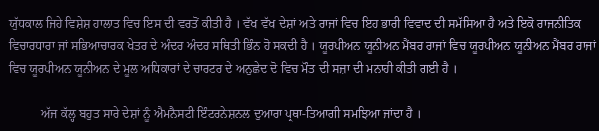ਯੁੱਧਕਾਲ ਜਿਹੇ ਵਿਸ਼ੇਸ਼ ਹਾਲਾਤ ਵਿਚ ਇਸ ਦੀ ਵਰਤੋਂ ਕੀਤੀ ਹੈ । ਵੱਖ ਵੱਖ ਦੇਸ਼ਾਂ ਅਤੇ ਰਾਜਾਂ ਵਿਚ ਇਹ ਭਾਰੀ ਵਿਵਾਦ ਦੀ ਸਮੱਸਿਆ ਹੈ ਅਤੇ ਇਕੋ ਰਾਜਨੀਤਿਕ ਵਿਚਾਰਧਾਰਾ ਜਾਂ ਸਭਿਆਚਾਰਕ ਖੇਤਰ ਦੇ ਅੰਦਰ ਅੰਦਰ ਸਥਿਤੀ ਭਿੰਨ ਹੋ ਸਕਦੀ ਹੈ । ਯੂਰਪੀਅਨ ਯੂਨੀਅਨ ਮੈਂਬਰ ਰਾਜਾਂ ਵਿਚ ਯੂਰਪੀਅਨ ਯੂਨੀਅਨ ਮੈਂਬਰ ਰਾਜਾਂ ਵਿਚ ਯੂਰਪੀਅਨ ਯੂਨੀਅਨ ਦੇ ਮੂਲ ਅਧਿਕਾਰਾਂ ਦੇ ਚਾਰਟਰ ਦੇ ਅਨੁਛੇਦ ਦੋ ਵਿਚ ਮੌਤ ਦੀ ਸਜ਼ਾ ਦੀ ਮਨਾਹੀ ਕੀਤੀ ਗਈ ਹੈ ।

          ਅੱਜ ਕੱਲ੍ਹ ਬਹੁਤ ਸਾਰੇ ਦੇਸ਼ਾਂ ਨੂੰ ਐਮਨੈਸਟੀ ਇੰਟਰਨੇਸ਼ਨਲ ਦੁਆਰਾ ਪ੍ਰਥਾ-ਤਿਆਗੀ ਸਮਝਿਆ ਜਾਂਦਾ ਹੈ ।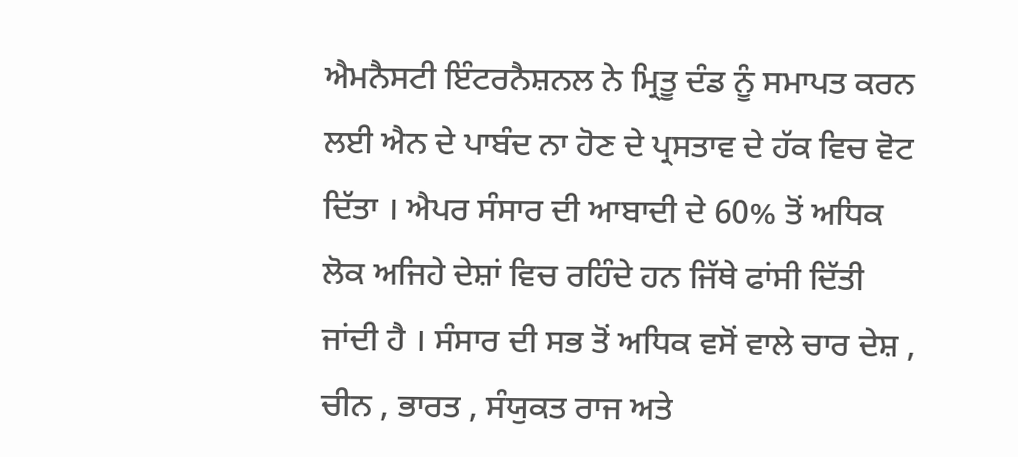ਐਮਨੈਸਟੀ ਇੰਟਰਨੈਸ਼ਨਲ ਨੇ ਮ੍ਰਿਤੂ ਦੰਡ ਨੂੰ ਸਮਾਪਤ ਕਰਨ ਲਈ ਐਨ ਦੇ ਪਾਬੰਦ ਨਾ ਹੋਣ ਦੇ ਪ੍ਰਸਤਾਵ ਦੇ ਹੱਕ ਵਿਚ ਵੋਟ ਦਿੱਤਾ । ਐਪਰ ਸੰਸਾਰ ਦੀ ਆਬਾਦੀ ਦੇ 60% ਤੋਂ ਅਧਿਕ ਲੋਕ ਅਜਿਹੇ ਦੇਸ਼ਾਂ ਵਿਚ ਰਹਿੰਦੇ ਹਨ ਜਿੱਥੇ ਫਾਂਸੀ ਦਿੱਤੀ ਜਾਂਦੀ ਹੈ । ਸੰਸਾਰ ਦੀ ਸਭ ਤੋਂ ਅਧਿਕ ਵਸੋਂ ਵਾਲੇ ਚਾਰ ਦੇਸ਼ , ਚੀਨ , ਭਾਰਤ , ਸੰਯੁਕਤ ਰਾਜ ਅਤੇ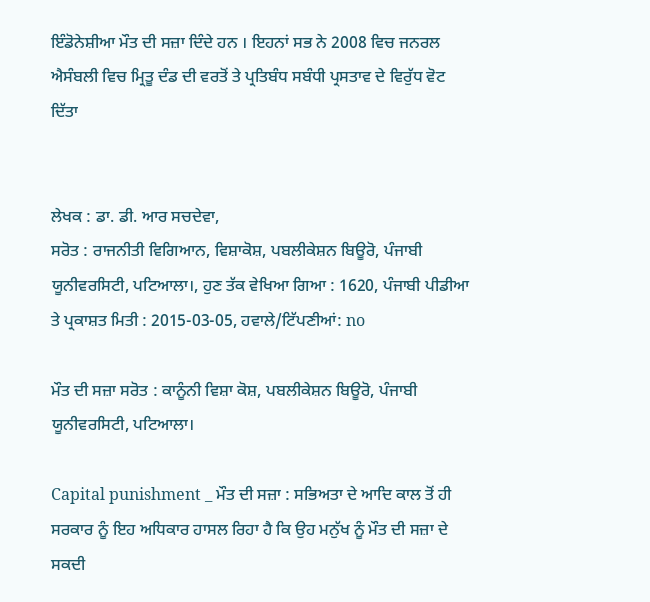ਇੰਡੋਨੇਸ਼ੀਆ ਮੌਤ ਦੀ ਸਜ਼ਾ ਦਿੰਦੇ ਹਨ । ਇਹਨਾਂ ਸਭ ਨੇ 2008 ਵਿਚ ਜਨਰਲ ਐਸੰਬਲੀ ਵਿਚ ਮ੍ਰਿਤੂ ਦੰਡ ਦੀ ਵਰਤੋਂ ਤੇ ਪ੍ਰਤਿਬੰਧ ਸਬੰਧੀ ਪ੍ਰਸਤਾਵ ਦੇ ਵਿਰੁੱਧ ਵੋਟ ਦਿੱਤਾ


ਲੇਖਕ : ਡਾ. ਡੀ. ਆਰ ਸਚਦੇਵਾ,
ਸਰੋਤ : ਰਾਜਨੀਤੀ ਵਿਗਿਆਨ, ਵਿਸ਼ਾਕੋਸ਼, ਪਬਲੀਕੇਸ਼ਨ ਬਿਊਰੋ, ਪੰਜਾਬੀ ਯੂਨੀਵਰਸਿਟੀ, ਪਟਿਆਲਾ।, ਹੁਣ ਤੱਕ ਵੇਖਿਆ ਗਿਆ : 1620, ਪੰਜਾਬੀ ਪੀਡੀਆ ਤੇ ਪ੍ਰਕਾਸ਼ਤ ਮਿਤੀ : 2015-03-05, ਹਵਾਲੇ/ਟਿੱਪਣੀਆਂ: no

ਮੌਤ ਦੀ ਸਜ਼ਾ ਸਰੋਤ : ਕਾਨੂੰਨੀ ਵਿਸ਼ਾ ਕੋਸ਼, ਪਬਲੀਕੇਸ਼ਨ ਬਿਊਰੋ, ਪੰਜਾਬੀ ਯੂਨੀਵਰਸਿਟੀ, ਪਟਿਆਲਾ।

Capital punishment _ ਮੌਤ ਦੀ ਸਜ਼ਾ : ਸਭਿਅਤਾ ਦੇ ਆਦਿ ਕਾਲ ਤੋਂ ਹੀ ਸਰਕਾਰ ਨੂੰ ਇਹ ਅਧਿਕਾਰ ਹਾਸਲ ਰਿਹਾ ਹੈ ਕਿ ਉਹ ਮਨੁੱਖ ਨੂੰ ਮੌਤ ਦੀ ਸਜ਼ਾ ਦੇ ਸਕਦੀ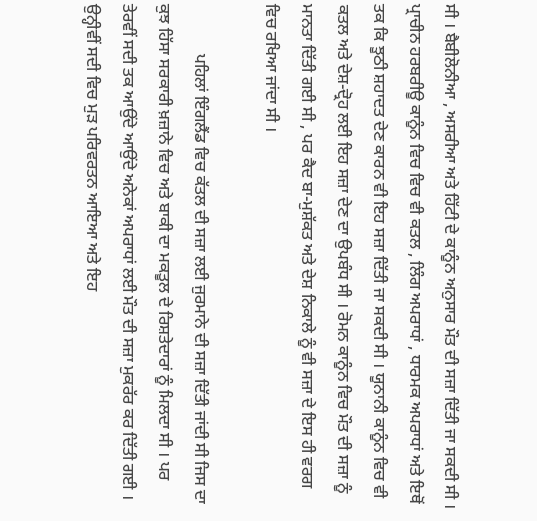ਸੀ । ਬੈਬੀਲੋਨੀਆ , ਅਸਰੀਆ ਅਤੇ ਹਿੱਟੀ ਦੇ ਕਾਨੂੰਨ ਅਨੁਸਾਰ ਮੌਤ ਦੀ ਸਜ਼ਾ ਦਿੱਤੀ ਜਾ ਸਕਦੀ ਸੀ । ਪ੍ਰਾਚੀਨ ਹਰਬਰੀਊ ਕਾਨੂੰਨ ਵਿਚ ਵਿਚ ਵੀ ਕਤਲ , ਲਿੰਗ ਅਪਰਾਧਾਂ , ਧਾਰਮਕ ਅਪਰਾਧਾਂ ਅਤੇ ਇਥੋਂ ਤਕ ਕਿ ਝੂਠੀ ਸ਼ਹਾਦਤ ਦੇਣ ਕਾਰਨ ਵੀ ਇਹ ਸਜ਼ਾ ਦਿੱਤੀ ਜਾ ਸਕਦੀ ਸੀ । ਯੂਨਾਨੀ ਕਾਨੂੰਨ ਵਿਚ ਵੀ ਕਤਲ ਅਤੇ ਦੇਸ਼-ਦ੍ਰੋਹ ਲਈ ਇਹ ਸਜ਼ਾ ਦੇਣ ਦਾ ਉਪਬੰਧ ਸੀ । ਰੋਮਨ ਕਾਨੂੰਨ ਵਿਚ ਮੌਤ ਦੀ ਸਜ਼ਾ ਨੂੰ ਮਾਨਤਾ ਦਿੱਤੀ ਗਈ ਸੀ , ਪਰ ਕੈਦ ਬਾ-ਮੁਸ਼ੱਕਤ ਅਤੇ ਦੇਸ਼ ਨਿਕਾਲੇ ਨੂੰ ਵੀ ਸਜ਼ਾ ਦੇ ਇਸ ਹੀ ਵਰਗ ਵਿਚ ਰਖਿਆ ਜਾਂਦਾ ਸੀ ।

            ਪਹਿਲਾਂ ਇੰਗਲੈਂਡ ਵਿਚ ਕੱਤਲ ਦੀ ਸਜ਼ਾ ਲਈ ਜੁਰਮਾਨੇ ਦੀ ਸਜ਼ਾ ਦਿੱਤੀ ਜਾਂਦੀ ਸੀ ਜਿਸ ਦਾ ਕੁਝ ਹਿੱਸਾ ਸਰਕਾਰੀ ਖ਼ਜ਼ਾਨੇ ਵਿਚ ਅਤੇ ਬਾਕੀ ਦਾ ਮਕਤੂਲ ਦੇ ਰਿਸ਼ਤੇਦਾਰਾਂ ਨੂੰ ਮਿਲਦਾ ਸੀ । ਪਰ ਤੇਰਵੀਂ ਸਦੀ ਤਕ ਆਉਂਦੇ ਆਉਂਦੇ ਅਨੇਕਾਂ ਅਪਰਾਧਾਂ ਲਈ ਮੌਤ ਦੀ ਸਜ਼ਾ ਮੁਕਰੱਰ ਕਰ ਦਿੱਤੀ ਗਈ । ਉਨ੍ਹੀਵੀਂ ਸਦੀ ਵਿਚ ਮੁੜ ਪਰਿਵਰਤਨ ਆਇਆ ਅਤੇ ਇਹ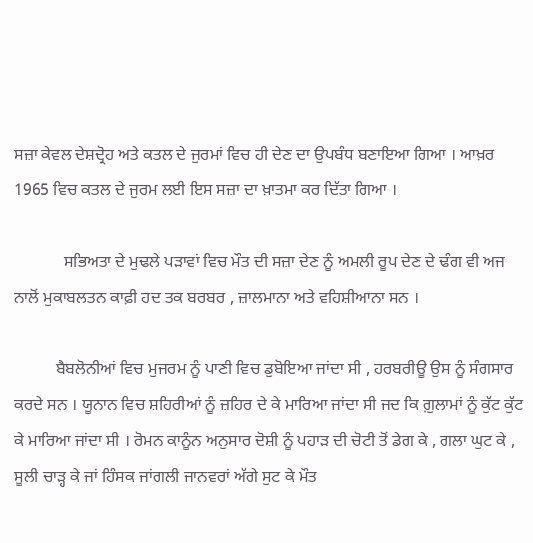ਸਜ਼ਾ ਕੇਵਲ ਦੇਸ਼ਦ੍ਰੋਹ ਅਤੇ ਕਤਲ ਦੇ ਜੁਰਮਾਂ ਵਿਚ ਹੀ ਦੇਣ ਦਾ ਉਪਬੰਧ ਬਣਾਇਆ ਗਿਆ । ਆਖ਼ਰ 1965 ਵਿਚ ਕਤਲ ਦੇ ਜੁਰਮ ਲਈ ਇਸ ਸਜ਼ਾ ਦਾ ਖ਼ਾਤਮਾ ਕਰ ਦਿੱਤਾ ਗਿਆ ।

            ਸਭਿਅਤਾ ਦੇ ਮੁਢਲੇ ਪੜਾਵਾਂ ਵਿਚ ਮੌਤ ਦੀ ਸਜ਼ਾ ਦੇਣ ਨੂੰ ਅਮਲੀ ਰੂਪ ਦੇਣ ਦੇ ਢੰਗ ਵੀ ਅਜ ਨਾਲੋਂ ਮੁਕਾਬਲਤਨ ਕਾਫ਼ੀ ਹਦ ਤਕ ਬਰਬਰ , ਜ਼ਾਲਮਾਨਾ ਅਤੇ ਵਹਿਸ਼ੀਆਨਾ ਸਨ ।

          ਬੈਬਲੋਨੀਆਂ ਵਿਚ ਮੁਜਰਮ ਨੂੰ ਪਾਣੀ ਵਿਚ ਡੁਬੋਇਆ ਜਾਂਦਾ ਸੀ , ਹਰਬਰੀਊ ਉਸ ਨੂੰ ਸੰਗਸਾਰ ਕਰਦੇ ਸਨ । ਯੂਨਾਨ ਵਿਚ ਸ਼ਹਿਰੀਆਂ ਨੂੰ ਜ਼ਹਿਰ ਦੇ ਕੇ ਮਾਰਿਆ ਜਾਂਦਾ ਸੀ ਜਦ ਕਿ ਗ਼ੁਲਾਮਾਂ ਨੂੰ ਕੁੱਟ ਕੁੱਟ ਕੇ ਮਾਰਿਆ ਜਾਂਦਾ ਸੀ । ਰੋਮਨ ਕਾਨੂੰਨ ਅਨੁਸਾਰ ਦੋਸ਼ੀ ਨੂੰ ਪਹਾੜ ਦੀ ਚੋਟੀ ਤੋਂ ਡੇਗ ਕੇ , ਗਲਾ ਘੁਟ ਕੇ , ਸੂਲੀ ਚਾੜ੍ਹ ਕੇ ਜਾਂ ਹਿੰਸਕ ਜਾਂਗਲੀ ਜਾਨਵਰਾਂ ਅੱਗੇ ਸੁਟ ਕੇ ਮੌਤ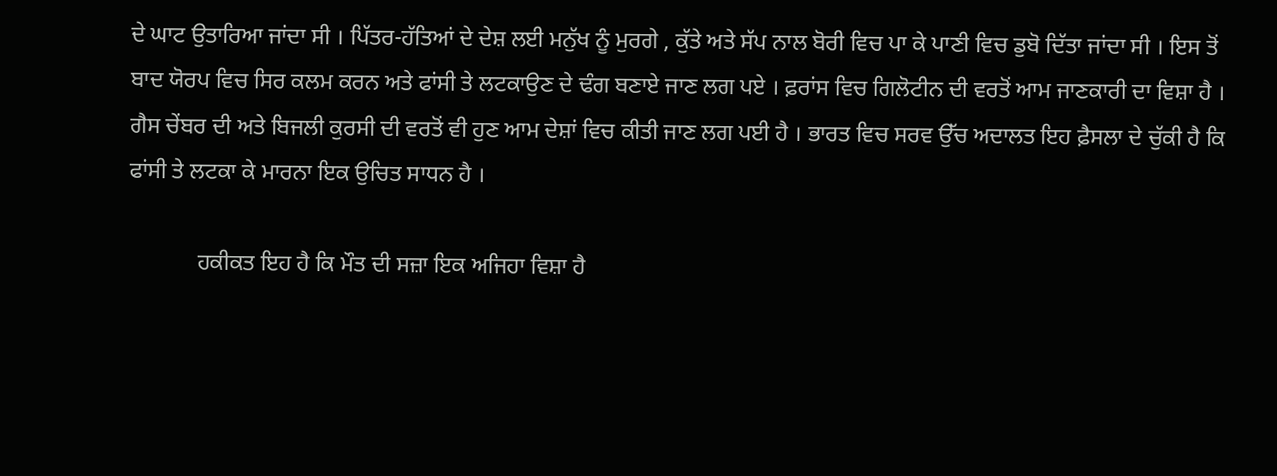ਦੇ ਘਾਟ ਉਤਾਰਿਆ ਜਾਂਦਾ ਸੀ । ਪਿੱਤਰ-ਹੱਤਿਆਂ ਦੇ ਦੇਸ਼ ਲਈ ਮਨੁੱਖ ਨੂੰ ਮੁਰਗੇ , ਕੁੱਤੇ ਅਤੇ ਸੱਪ ਨਾਲ ਬੋਰੀ ਵਿਚ ਪਾ ਕੇ ਪਾਣੀ ਵਿਚ ਡੁਬੋ ਦਿੱਤਾ ਜਾਂਦਾ ਸੀ । ਇਸ ਤੋਂ ਬਾਦ ਯੋਰਪ ਵਿਚ ਸਿਰ ਕਲਮ ਕਰਨ ਅਤੇ ਫਾਂਸੀ ਤੇ ਲਟਕਾਉਣ ਦੇ ਢੰਗ ਬਣਾਏ ਜਾਣ ਲਗ ਪਏ । ਫ਼ਰਾਂਸ ਵਿਚ ਗਿਲੋਟੀਨ ਦੀ ਵਰਤੋਂ ਆਮ ਜਾਣਕਾਰੀ ਦਾ ਵਿਸ਼ਾ ਹੈ । ਗੈਸ ਚੇਂਬਰ ਦੀ ਅਤੇ ਬਿਜਲੀ ਕੁਰਸੀ ਦੀ ਵਰਤੋਂ ਵੀ ਹੁਣ ਆਮ ਦੇਸ਼ਾਂ ਵਿਚ ਕੀਤੀ ਜਾਣ ਲਗ ਪਈ ਹੈ । ਭਾਰਤ ਵਿਚ ਸਰਵ ਉੱਚ ਅਦਾਲਤ ਇਹ ਫ਼ੈਸਲਾ ਦੇ ਚੁੱਕੀ ਹੈ ਕਿ ਫਾਂਸੀ ਤੇ ਲਟਕਾ ਕੇ ਮਾਰਨਾ ਇਕ ਉਚਿਤ ਸਾਧਨ ਹੈ ।

            ਹਕੀਕਤ ਇਹ ਹੈ ਕਿ ਮੌਤ ਦੀ ਸਜ਼ਾ ਇਕ ਅਜਿਹਾ ਵਿਸ਼ਾ ਹੈ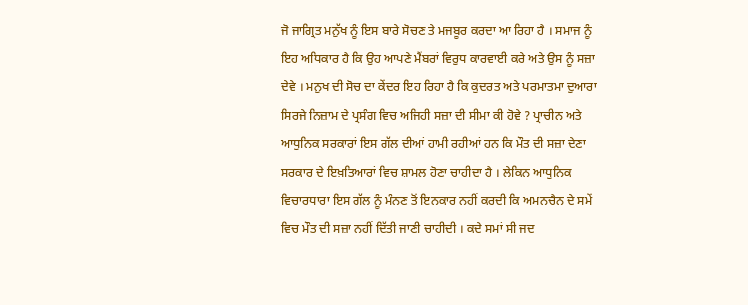ਜੋ ਜਾਗ੍ਰਿਤ ਮਨੁੱਖ ਨੂੰ ਇਸ ਬਾਰੇ ਸੋਚਣ ਤੇ ਮਜਬੂਰ ਕਰਦਾ ਆ ਰਿਹਾ ਹੈ । ਸਮਾਜ ਨੂੰ ਇਹ ਅਧਿਕਾਰ ਹੈ ਕਿ ਉਹ ਆਪਣੇ ਮੈਂਬਰਾਂ ਵਿਰੁਧ ਕਾਰਵਾਈ ਕਰੇ ਅਤੇ ਉਸ ਨੂੰ ਸਜ਼ਾ ਦੇਵੇ । ਮਨੁਖ ਦੀ ਸੋਚ ਦਾ ਕੇਂਦਰ ਇਹ ਰਿਹਾ ਹੈ ਕਿ ਕੁਦਰਤ ਅਤੇ ਪਰਮਾਤਮਾ ਦੁਆਰਾ ਸਿਰਜੇ ਨਿਜ਼ਾਮ ਦੇ ਪ੍ਰਸੰਗ ਵਿਚ ਅਜਿਹੀ ਸਜ਼ਾ ਦੀ ਸੀਮਾ ਕੀ ਹੋਵੇ ? ਪ੍ਰਾਚੀਨ ਅਤੇ ਆਧੁਨਿਕ ਸਰਕਾਰਾਂ ਇਸ ਗੱਲ ਦੀਆਂ ਹਾਮੀ ਰਹੀਆਂ ਹਨ ਕਿ ਮੌਤ ਦੀ ਸਜ਼ਾ ਦੇਣਾ ਸਰਕਾਰ ਦੇ ਇਖ਼ਤਿਆਰਾਂ ਵਿਚ ਸ਼ਾਮਲ ਹੋਣਾ ਚਾਹੀਦਾ ਹੈ । ਲੇਕਿਨ ਆਧੁਨਿਕ ਵਿਚਾਰਧਾਰਾ ਇਸ ਗੱਲ ਨੂੰ ਮੰਨਣ ਤੋਂ ਇਨਕਾਰ ਨਹੀਂ ਕਰਦੀ ਕਿ ਅਮਨਚੈਨ ਦੇ ਸਮੇਂ ਵਿਚ ਮੌਤ ਦੀ ਸਜ਼ਾ ਨਹੀਂ ਦਿੱਤੀ ਜਾਣੀ ਚਾਹੀਦੀ । ਕਦੇ ਸਮਾਂ ਸੀ ਜਦ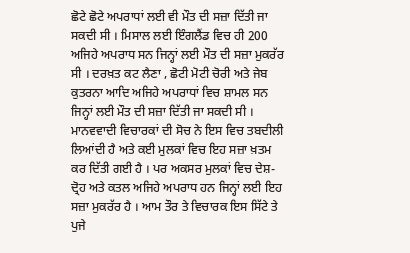ਛੋਟੇ ਛੋਟੇ ਅਪਰਾਧਾਂ ਲਈ ਵੀ ਮੌਤ ਦੀ ਸਜ਼ਾ ਦਿੱਤੀ ਜਾ ਸਕਦੀ ਸੀ । ਮਿਸਾਲ ਲਈ ਇੰਗਲੈਂਡ ਵਿਚ ਹੀ 200 ਅਜਿਹੇ ਅਪਰਾਧ ਸਨ ਜਿਨ੍ਹਾਂ ਲਈ ਮੌਤ ਦੀ ਸਜ਼ਾ ਮੁਕਰੱਰ ਸੀ । ਦਰਖ਼ਤ ਕਟ ਲੈਣਾ , ਛੋਟੀ ਮੋਟੀ ਚੋਰੀ ਅਤੇ ਜੇਬ ਕੁਤਰਨਾ ਆਦਿ ਅਜਿਹੇ ਅਪਰਾਧਾਂ ਵਿਚ ਸ਼ਾਮਲ ਸਨ ਜਿਨ੍ਹਾਂ ਲਈ ਮੌਤ ਦੀ ਸਜ਼ਾ ਦਿੱਤੀ ਜਾ ਸਕਦੀ ਸੀ । ਮਾਨਵਵਾਦੀ ਵਿਚਾਰਕਾਂ ਦੀ ਸੋਚ ਨੇ ਇਸ ਵਿਚ ਤਬਦੀਲੀ ਲਿਆਂਦੀ ਹੈ ਅਤੇ ਕਈ ਮੁਲਕਾਂ ਵਿਚ ਇਹ ਸਜ਼ਾ ਖ਼ਤਮ ਕਰ ਦਿੱਤੀ ਗਈ ਹੈ । ਪਰ ਅਕਸਰ ਮੁਲਕਾਂ ਵਿਚ ਦੇਸ਼-ਦ੍ਰੋਹ ਅਤੇ ਕਤਲ ਅਜਿਹੇ ਅਪਰਾਧ ਹਨ ਜਿਨ੍ਹਾਂ ਲਈ ਇਹ ਸਜ਼ਾ ਮੁਕਰੱਰ ਹੈ । ਆਮ ਤੌਰ ਤੇ ਵਿਚਾਰਕ ਇਸ ਸਿੱਟੇ ਤੇ ਪੁਜੇ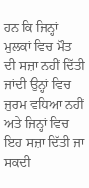ਹਨ ਕਿ ਜਿਨ੍ਹਾਂ ਮੁਲਕਾਂ ਵਿਚ ਮੌਤ ਦੀ ਸਜ਼ਾ ਨਹੀਂ ਦਿੱਤੀ ਜਾਂਦੀ ਉਨ੍ਹਾਂ ਵਿਚ ਜੁਰਮ ਵਧਿਆ ਨਹੀਂ ਅਤੇ ਜਿਨ੍ਹਾਂ ਵਿਚ ਇਹ ਸਜ਼ਾ ਦਿੱਤੀ ਜਾ ਸਕਦੀ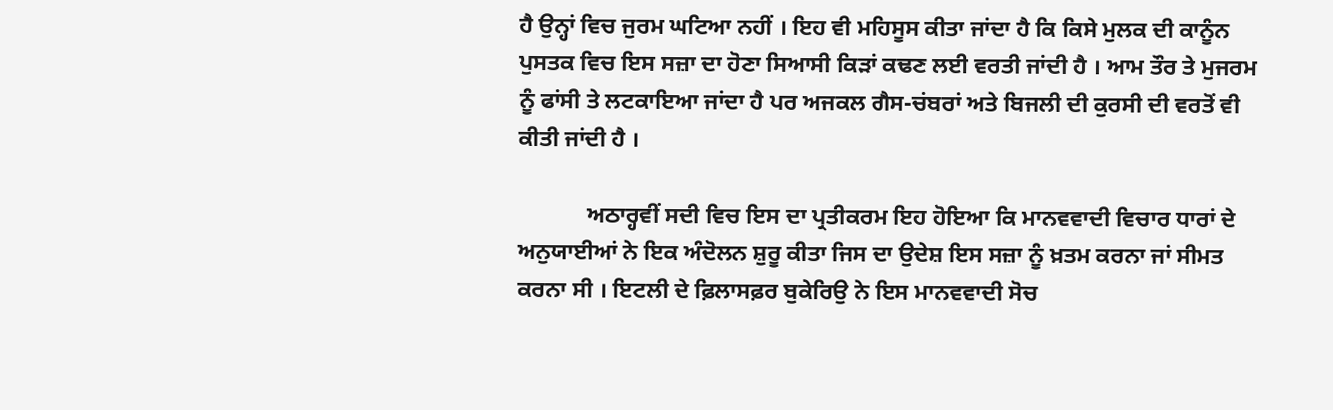ਹੈ ਉਨ੍ਹਾਂ ਵਿਚ ਜੁਰਮ ਘਟਿਆ ਨਹੀਂ । ਇਹ ਵੀ ਮਹਿਸੂਸ ਕੀਤਾ ਜਾਂਦਾ ਹੈ ਕਿ ਕਿਸੇ ਮੁਲਕ ਦੀ ਕਾਨੂੰਨ ਪੁਸਤਕ ਵਿਚ ਇਸ ਸਜ਼ਾ ਦਾ ਹੋਣਾ ਸਿਆਸੀ ਕਿੜਾਂ ਕਢਣ ਲਈ ਵਰਤੀ ਜਾਂਦੀ ਹੈ । ਆਮ ਤੌਰ ਤੇ ਮੁਜਰਮ ਨੂੰ ਫਾਂਸੀ ਤੇ ਲਟਕਾਇਆ ਜਾਂਦਾ ਹੈ ਪਰ ਅਜਕਲ ਗੈਸ-ਚਂਬਰਾਂ ਅਤੇ ਬਿਜਲੀ ਦੀ ਕੁਰਸੀ ਦੀ ਵਰਤੋਂ ਵੀ ਕੀਤੀ ਜਾਂਦੀ ਹੈ ।

            ਅਠਾਰ੍ਹਵੀਂ ਸਦੀ ਵਿਚ ਇਸ ਦਾ ਪ੍ਰਤੀਕਰਮ ਇਹ ਹੋਇਆ ਕਿ ਮਾਨਵਵਾਦੀ ਵਿਚਾਰ ਧਾਰਾਂ ਦੇ ਅਨੁਯਾਈਆਂ ਨੇ ਇਕ ਅੰਦੋਲਨ ਸ਼ੁਰੂ ਕੀਤਾ ਜਿਸ ਦਾ ਉਦੇਸ਼ ਇਸ ਸਜ਼ਾ ਨੂੰ ਖ਼ਤਮ ਕਰਨਾ ਜਾਂ ਸੀਮਤ ਕਰਨਾ ਸੀ । ਇਟਲੀ ਦੇ ਫ਼ਿਲਾਸਫ਼ਰ ਬੁਕੇਰਿਉ ਨੇ ਇਸ ਮਾਨਵਵਾਦੀ ਸੋਚ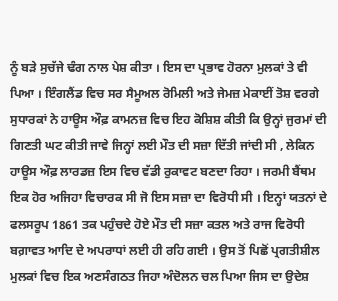ਨੂੰ ਬੜੇ ਸੁਚੱਜੇ ਢੰਗ ਨਾਲ ਪੇਸ਼ ਕੀਤਾ । ਇਸ ਦਾ ਪ੍ਰਭਾਵ ਹੋਰਨਾ ਮੁਲਕਾਂ ਤੇ ਵੀ ਪਿਆ । ਇੰਗਲੈਂਡ ਵਿਚ ਸਰ ਸੈਮੂਅਲ ਰੋਮਿਲੀ ਅਤੇ ਜੇਮਜ਼ ਮੇਕਾਈਂ ਤੋਸ਼ ਵਰਗੇ ਸੁਧਾਰਕਾਂ ਨੇ ਹਾਊਸ ਔਫ਼ ਕਾਮਨਜ਼ ਵਿਚ ਇਹ ਕੋਸ਼ਿਸ਼ ਕੀਤੀ ਕਿ ਉਨ੍ਹਾਂ ਜੁਰਮਾਂ ਦੀ ਗਿਣਤੀ ਘਟ ਕੀਤੀ ਜਾਵੇ ਜਿਨ੍ਹਾਂ ਲਈ ਮੌਤ ਦੀ ਸਜ਼ਾ ਦਿੱਤੀ ਜਾਂਦੀ ਸੀ , ਲੇਕਿਨ ਹਾਊਸ ਔਫ਼ ਲਾਰਡਜ਼ ਇਸ ਵਿਚ ਵੱਡੀ ਰੁਕਾਵਟ ਬਣਦਾ ਰਿਹਾ । ਜਰਮੀ ਬੈਂਥਮ ਇਕ ਹੋਰ ਅਜਿਹਾ ਵਿਚਾਰਕ ਸੀ ਜੋ ਇਸ ਸਜ਼ਾ ਦਾ ਵਿਰੋਧੀ ਸੀ । ਇਨ੍ਹਾਂ ਯਤਨਾਂ ਦੇ ਫਲਸਰੂਪ 1861 ਤਕ ਪਹੁੰਚਦੇ ਹੋਏ ਮੌਤ ਦੀ ਸਜ਼ਾ ਕਤਲ ਅਤੇ ਰਾਜ ਵਿਰੋਧੀ ਬਗ਼ਾਵਤ ਆਦਿ ਦੇ ਅਪਰਾਧਾਂ ਲਈ ਹੀ ਰਹਿ ਗਈ । ਉਸ ਤੋਂ ਪਿਛੋਂ ਪ੍ਰਗਤੀਸ਼ੀਲ ਮੁਲਕਾਂ ਵਿਚ ਇਕ ਅਣਸੰਗਠਤ ਜਿਹਾ ਅੰਦੋਲਨ ਚਲ ਪਿਆ ਜਿਸ ਦਾ ਉਦੇਸ਼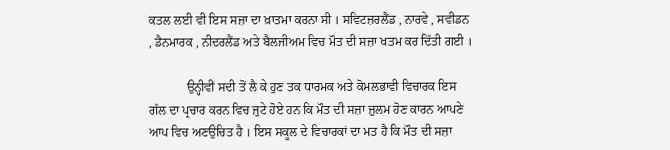ਕਤਲ ਲਈ ਵੀ ਇਸ ਸਜ਼ਾ ਦਾ ਖ਼ਾਤਮਾ ਕਰਨਾ ਸੀ । ਸਵਿਟਜ਼ਰਲੈਂਡ , ਨਾਰਵੇ , ਸਵੀਡਨ , ਡੈਨਮਾਰਕ , ਨੀਦਰਲੈਂਡ ਅਤੇ ਬੈਲਜੀਅਮ ਵਿਚ ਮੌਤ ਦੀ ਸਜ਼ਾ ਖਤਮ ਕਰ ਦਿੱਤੀ ਗਈ ।

            ਉਨ੍ਹੀਵੀਂ ਸਦੀ ਤੋਂ ਲੈ ਕੇ ਹੁਣ ਤਕ ਧਾਰਮਕ ਅਤੇ ਕੋਮਲਭਾਵੀ ਵਿਚਾਰਕ ਇਸ ਗੱਲ ਦਾ ਪ੍ਰਚਾਰ ਕਰਨ ਵਿਚ ਜੁਟੇ ਹੋਏ ਹਨ ਕਿ ਮੌਤ ਦੀ ਸਜ਼ਾ ਜ਼ੁਲਮ ਹੋਣ ਕਾਰਨ ਆਪਣੇ ਆਪ ਵਿਚ ਅਣਉਚਿਤ ਹੈ । ਇਸ ਸਕੂਲ ਦੇ ਵਿਚਾਰਕਾਂ ਦਾ ਮਤ ਹੈ ਕਿ ਮੌਤ ਦੀ ਸਜ਼ਾ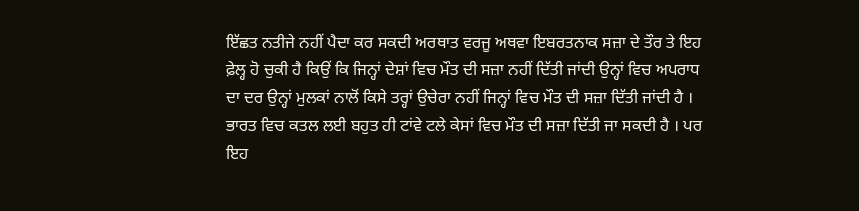ਇੱਛਤ ਨਤੀਜੇ ਨਹੀਂ ਪੈਦਾ ਕਰ ਸਕਦੀ ਅਰਥਾਤ ਵਰਜੂ ਅਥਵਾ ਇਬਰਤਨਾਕ ਸਜ਼ਾ ਦੇ ਤੌਰ ਤੇ ਇਹ ਫ਼ੇਲ੍ਹ ਹੋ ਚੁਕੀ ਹੈ ਕਿਉਂ ਕਿ ਜਿਨ੍ਹਾਂ ਦੇਸ਼ਾਂ ਵਿਚ ਮੌਤ ਦੀ ਸਜ਼ਾ ਨਹੀਂ ਦਿੱਤੀ ਜਾਂਦੀ ਉਨ੍ਹਾਂ ਵਿਚ ਅਪਰਾਧ ਦਾ ਦਰ ਉਨ੍ਹਾਂ ਮੁਲਕਾਂ ਨਾਲੋਂ ਕਿਸੇ ਤਰ੍ਹਾਂ ਉਚੇਰਾ ਨਹੀਂ ਜਿਨ੍ਹਾਂ ਵਿਚ ਮੌਤ ਦੀ ਸਜ਼ਾ ਦਿੱਤੀ ਜਾਂਦੀ ਹੈ । ਭਾਰਤ ਵਿਚ ਕਤਲ ਲਈ ਬਹੁਤ ਹੀ ਟਾਂਵੇ ਟਲੇ ਕੇਸਾਂ ਵਿਚ ਮੌਤ ਦੀ ਸਜ਼ਾ ਦਿੱਤੀ ਜਾ ਸਕਦੀ ਹੈ । ਪਰ ਇਹ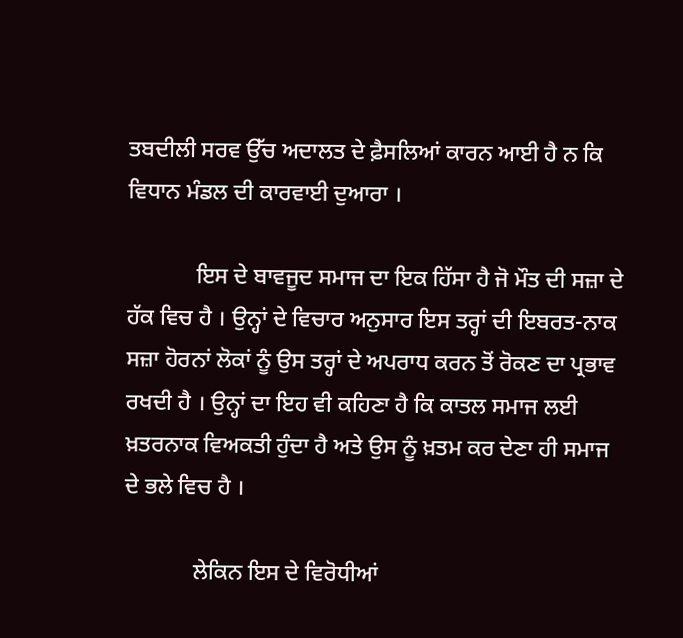ਤਬਦੀਲੀ ਸਰਵ ਉੱਚ ਅਦਾਲਤ ਦੇ ਫ਼ੈਸਲਿਆਂ ਕਾਰਨ ਆਈ ਹੈ ਨ ਕਿ ਵਿਧਾਨ ਮੰਡਲ ਦੀ ਕਾਰਵਾਈ ਦੁਆਰਾ ।

            ਇਸ ਦੇ ਬਾਵਜੂਦ ਸਮਾਜ ਦਾ ਇਕ ਹਿੱਸਾ ਹੈ ਜੋ ਮੌਤ ਦੀ ਸਜ਼ਾ ਦੇ ਹੱਕ ਵਿਚ ਹੈ । ਉਨ੍ਹਾਂ ਦੇ ਵਿਚਾਰ ਅਨੁਸਾਰ ਇਸ ਤਰ੍ਹਾਂ ਦੀ ਇਬਰਤ-ਨਾਕ ਸਜ਼ਾ ਹੋਰਨਾਂ ਲੋਕਾਂ ਨੂੰ ਉਸ ਤਰ੍ਹਾਂ ਦੇ ਅਪਰਾਧ ਕਰਨ ਤੋਂ ਰੋਕਣ ਦਾ ਪ੍ਰਭਾਵ ਰਖਦੀ ਹੈ । ਉਨ੍ਹਾਂ ਦਾ ਇਹ ਵੀ ਕਹਿਣਾ ਹੈ ਕਿ ਕਾਤਲ ਸਮਾਜ ਲਈ ਖ਼ਤਰਨਾਕ ਵਿਅਕਤੀ ਹੁੰਦਾ ਹੈ ਅਤੇ ਉਸ ਨੂੰ ਖ਼ਤਮ ਕਰ ਦੇਣਾ ਹੀ ਸਮਾਜ ਦੇ ਭਲੇ ਵਿਚ ਹੈ ।

            ਲੇਕਿਨ ਇਸ ਦੇ ਵਿਰੋਧੀਆਂ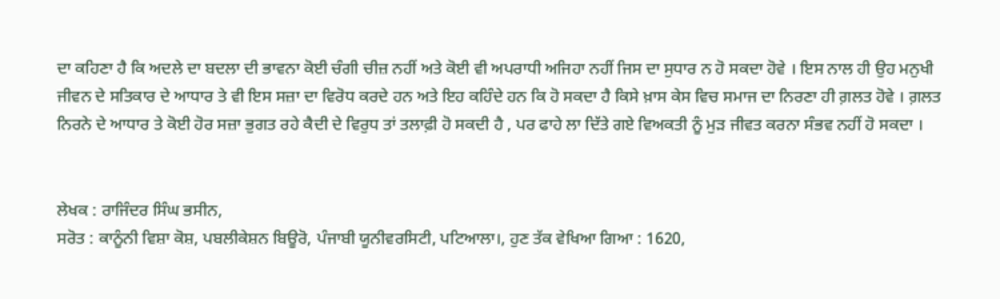ਦਾ ਕਹਿਣਾ ਹੈ ਕਿ ਅਦਲੇ ਦਾ ਬਦਲਾ ਦੀ ਭਾਵਨਾ ਕੋਈ ਚੰਗੀ ਚੀਜ਼ ਨਹੀਂ ਅਤੇ ਕੋਈ ਵੀ ਅਪਰਾਧੀ ਅਜਿਹਾ ਨਹੀਂ ਜਿਸ ਦਾ ਸੁਧਾਰ ਨ ਹੋ ਸਕਦਾ ਹੋਵੇ । ਇਸ ਨਾਲ ਹੀ ਉਹ ਮਨੁਖੀ ਜੀਵਨ ਦੇ ਸਤਿਕਾਰ ਦੇ ਆਧਾਰ ਤੇ ਵੀ ਇਸ ਸਜ਼ਾ ਦਾ ਵਿਰੋਧ ਕਰਦੇ ਹਨ ਅਤੇ ਇਹ ਕਹਿੰਦੇ ਹਨ ਕਿ ਹੋ ਸਕਦਾ ਹੈ ਕਿਸੇ ਖ਼ਾਸ ਕੇਸ ਵਿਚ ਸਮਾਜ ਦਾ ਨਿਰਣਾ ਹੀ ਗ਼ਲਤ ਹੋਵੇ । ਗ਼ਲਤ ਨਿਰਨੇ ਦੇ ਆਧਾਰ ਤੇ ਕੋਈ ਹੋਰ ਸਜ਼ਾ ਭੁਗਤ ਰਹੇ ਕੈਦੀ ਦੇ ਵਿਰੁਧ ਤਾਂ ਤਲਾਫ਼ੀ ਹੋ ਸਕਦੀ ਹੈ , ਪਰ ਫਾਹੇ ਲਾ ਦਿੱਤੇ ਗਏ ਵਿਅਕਤੀ ਨੂੰ ਮੁੜ ਜੀਵਤ ਕਰਨਾ ਸੰਭਵ ਨਹੀਂ ਹੋ ਸਕਦਾ ।


ਲੇਖਕ : ਰਾਜਿੰਦਰ ਸਿੰਘ ਭਸੀਨ,
ਸਰੋਤ : ਕਾਨੂੰਨੀ ਵਿਸ਼ਾ ਕੋਸ਼, ਪਬਲੀਕੇਸ਼ਨ ਬਿਊਰੋ, ਪੰਜਾਬੀ ਯੂਨੀਵਰਸਿਟੀ, ਪਟਿਆਲਾ।, ਹੁਣ ਤੱਕ ਵੇਖਿਆ ਗਿਆ : 1620,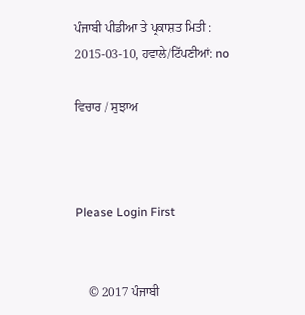ਪੰਜਾਬੀ ਪੀਡੀਆ ਤੇ ਪ੍ਰਕਾਸ਼ਤ ਮਿਤੀ : 2015-03-10, ਹਵਾਲੇ/ਟਿੱਪਣੀਆਂ: no

ਵਿਚਾਰ / ਸੁਝਾਅ



Please Login First


    © 2017 ਪੰਜਾਬੀ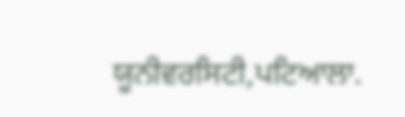ਯੂਨੀਵਰਸਿਟੀ,ਪਟਿਆਲਾ.